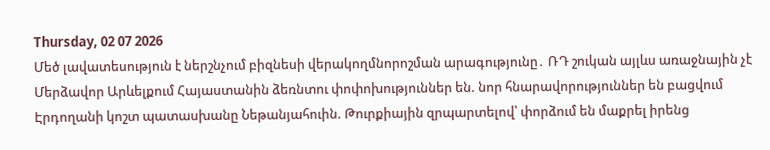Thursday, 02 07 2026
Մեծ լավատեսություն է ներշնչում բիզնեսի վերակողմնորոշման արագությունը․ ՌԴ շուկան այլևս առաջնային չէ
Մերձավոր Արևելքում Հայաստանին ձեռնտու փոփոխություններ են. նոր հնարավորություններ են բացվում
Էրդողանի կոշտ պատասխանը Նեթանյահուին. Թուրքիային զրպարտելով՝ փորձում են մաքրել իրենց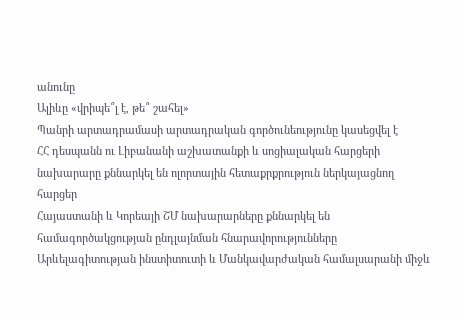անունը
Ալիևը «վրիպե՞լ է, թե՞ շահել»
Պանրի արտադրամասի արտադրական գործունեությունը կասեցվել է
ՀՀ դեսպանն ու Լիբանանի աշխատանքի և սոցիալական հարցերի նախարարը քննարկել են ոլորտային հետաքրքրություն ներկայացնող հարցեր
Հայաստանի և Կորեայի ՇՄ նախարարները քննարկել են համագործակցության ընդլայնման հնարավորությունները
Արևելագիտության ինստիտուտի և Մանկավարժական համալսարանի միջև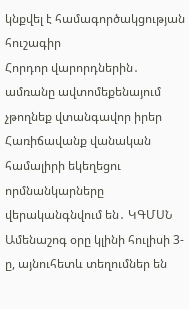կնքվել է համագործակցության հուշագիր
Հորդոր վարորդներին․ ամռանը ավտոմեքենայում չթողնեք վտանգավոր իրեր
Հառիճավանք վանական համալիրի եկեղեցու որմնանկարները վերականգնվում են․ ԿԳՄՍՆ
Ամենաշոգ օրը կլինի հուլիսի 3-ը, այնուհետև տեղումներ են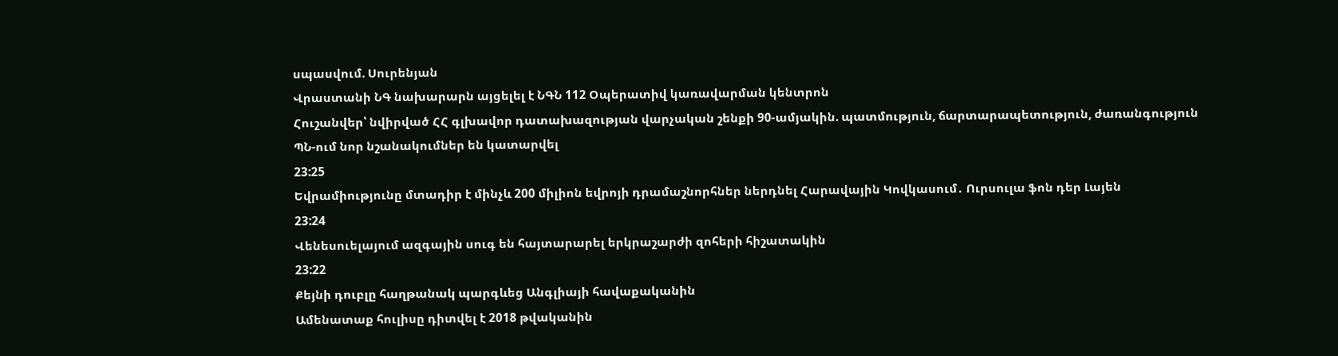սպասվում. Սուրենյան
Վրաստանի ՆԳ նախարարն այցելել է ՆԳՆ 112 Օպերատիվ կառավարման կենտրոն
Հուշանվեր՝ նվիրված ՀՀ գլխավոր դատախազության վարչական շենքի 90-ամյակին. պատմություն, ճարտարապետություն, ժառանգություն
ՊՆ-ում նոր նշանակումներ են կատարվել
23:25
Եվրամիությունը մտադիր է մինչև 200 միլիոն եվրոյի դրամաշնորհներ ներդնել Հարավային Կովկասում․ Ուրսուլա ֆոն դեր Լայեն
23:24
Վենեսուելայում ազգային սուգ են հայտարարել երկրաշարժի զոհերի հիշատակին
23:22
Քեյնի դուբլը հաղթանակ պարգևեց Անգլիայի հավաքականին
Ամենատաք հուլիսը դիտվել է 2018 թվականին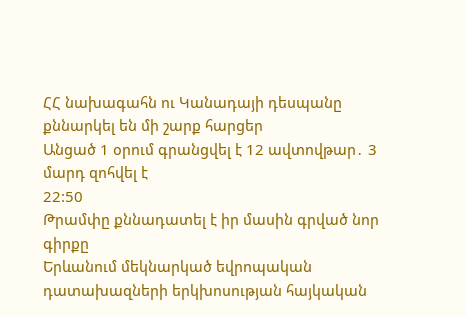ՀՀ նախագահն ու Կանադայի դեսպանը քննարկել են մի շարք հարցեր
Անցած 1 օրում գրանցվել է 12 ավտովթար․ 3 մարդ զոհվել է
22:50
Թրամփը քննադատել է իր մասին գրված նոր գիրքը
Երևանում մեկնարկած եվրոպական դատախազների երկխոսության հայկական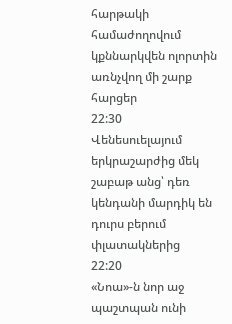հարթակի համաժողովում կքննարկվեն ոլորտին առնչվող մի շարք հարցեր
22:30
Վենեսուելայում երկրաշարժից մեկ շաբաթ անց՝ դեռ կենդանի մարդիկ են դուրս բերում փլատակներից
22:20
«Նոա»-ն նոր աջ պաշտպան ունի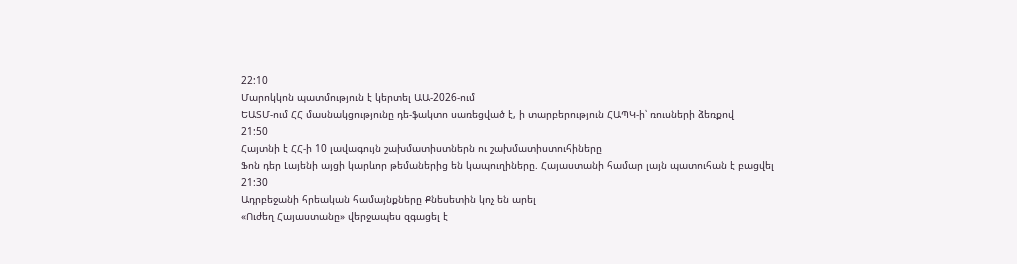22:10
Մարոկկոն պատմություն է կերտել ԱԱ-2026-ում
ԵԱՏՄ-ում ՀՀ մասնակցությունը դե-ֆակտո սառեցված է, ի տարբերություն ՀԱՊԿ-ի՝ ռուսների ձեռքով
21:50
Հայտնի է ՀՀ-ի 10 լավագույն շախմատիստներն ու շախմատիստուհիները
Ֆոն դեր Լայենի այցի կարևոր թեմաներից են կապուղիները. Հայաստանի համար լայն պատուհան է բացվել
21:30
Ադրբեջանի հրեական համայնքները Քնեսետին կոչ են արել
«Ուժեղ Հայաստանը» վերջապես զգացել է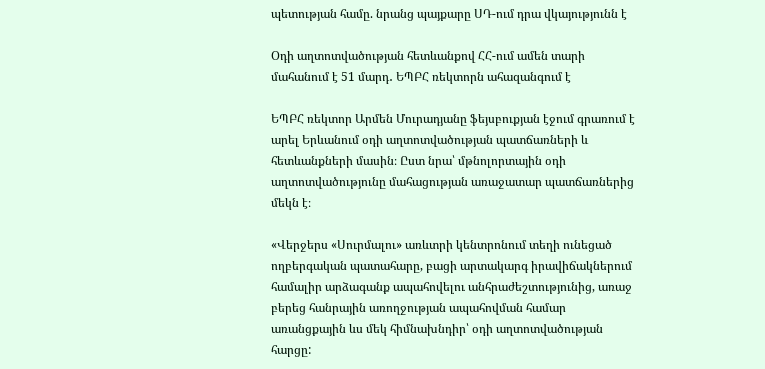պետության համը. նրանց պայքարը ՍԴ-ում դրա վկայությունն է

Օդի աղտոտվածության հետևանքով ՀՀ-ում ամեն տարի մահանում է 51 մարդ․ ԵՊԲՀ ռեկտորն ահազանգում է

ԵՊԲՀ ռեկտոր Արմեն Մուրադյանը ֆեյսբուքյան էջում գրառում է արել Երևանում օդի աղտոտվածության պատճառների և հետևանքների մասին։ Ըստ նրա՝ մթնոլորտային օդի աղտոտվածությունը մահացության առաջատար պատճառներից մեկն է։

«Վերջերս «Սուրմալու» առևտրի կենտրոնում տեղի ունեցած ողբերգական պատահարը, բացի արտակարգ իրավիճակներում համալիր արձագանք ապահովելու անհրաժեշտությունից, առաջ բերեց հանրային առողջության ապահովման համար առանցքային ևս մեկ հիմնախնդիր՝ օդի աղտոտվածության հարցը: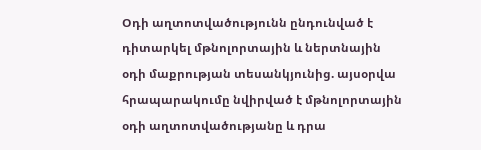Օդի աղտոտվածությունն ընդունված է դիտարկել մթնոլորտային և ներտնային օդի մաքրության տեսանկյունից. այսօրվա հրապարակումը նվիրված է մթնոլորտային օդի աղտոտվածությանը և դրա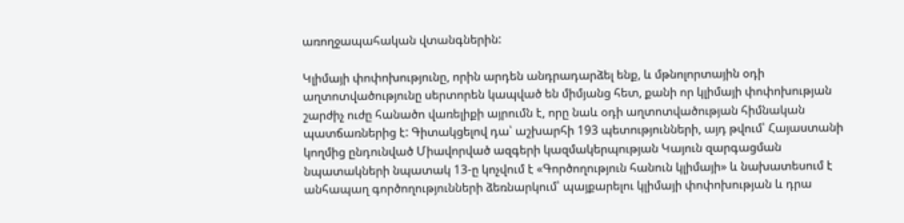առողջապահական վտանգներին:

Կլիմայի փոփոխությունը, որին արդեն անդրադարձել ենք, և մթնոլորտային օդի աղտոտվածությունը սերտորեն կապված են միմյանց հետ, քանի որ կլիմայի փոփոխության շարժիչ ուժը հանածո վառելիքի այրումն է, որը նաև օդի աղտոտվածության հիմնական պատճառներից է: Գիտակցելով դա՝ աշխարհի 193 պետությունների, այդ թվում՝ Հայաստանի կողմից ընդունված Միավորված ազգերի կազմակերպության Կայուն զարգացման նպատակների նպատակ 13-ը կոչվում է «Գործողություն հանուն կլիմայի» և նախատեսում է անհապաղ գործողությունների ձեռնարկում՝ պայքարելու կլիմայի փոփոխության և դրա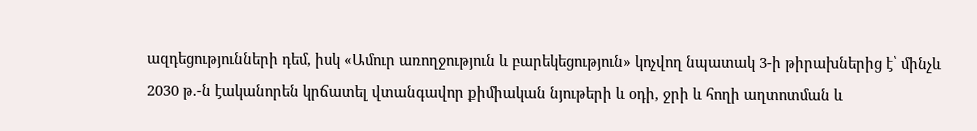ազդեցությունների դեմ, իսկ «Ամուր առողջություն և բարեկեցություն» կոչվող նպատակ 3-ի թիրախներից է՝ մինչև 2030 թ.-ն էականորեն կրճատել վտանգավոր քիմիական նյութերի և օդի, ջրի և հողի աղտոտման և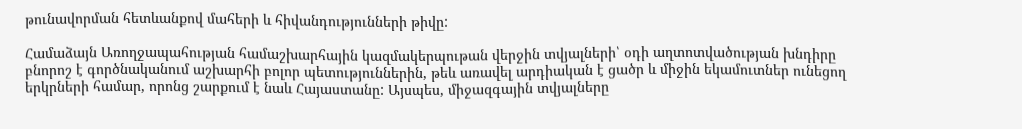թունավորման հետևանքով մահերի և հիվանդությունների թիվը:

Համաձայն Առողջապահության համաշխարհային կազմակերպութան վերջին տվյալների՝ օդի աղտոտվածության խնդիրը բնորոշ է գործնականում աշխարհի բոլոր պետություններին, թեև առավել արդիական է ցածր և միջին եկամուտներ ունեցող երկրների համար, որոնց շարքում է նաև Հայաստանը: Այսպես, միջազգային տվյալները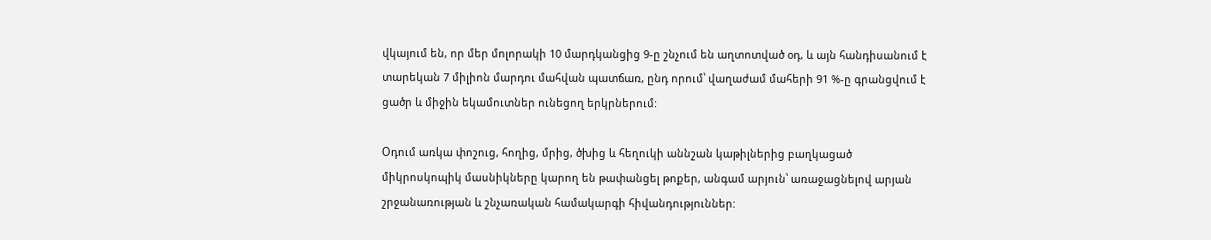վկայում են, որ մեր մոլորակի 10 մարդկանցից 9-ը շնչում են աղտոտված օդ, և այն հանդիսանում է տարեկան 7 միլիոն մարդու մահվան պատճառ, ընդ որում՝ վաղաժամ մահերի 91 %-ը գրանցվում է ցածր և միջին եկամուտներ ունեցող երկրներում:

Օդում առկա փոշուց, հողից, մրից, ծխից և հեղուկի աննշան կաթիլներից բաղկացած միկրոսկոպիկ մասնիկները կարող են թափանցել թոքեր, անգամ արյուն՝ առաջացնելով արյան շրջանառության և շնչառական համակարգի հիվանդություններ: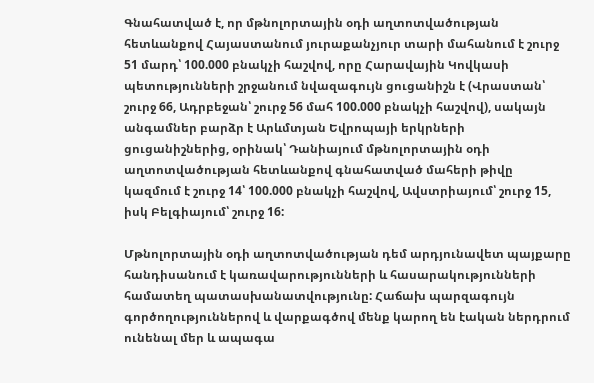Գնահատված է, որ մթնոլորտային օդի աղտոտվածության հետևանքով Հայաստանում յուրաքանչյուր տարի մահանում է շուրջ 51 մարդ՝ 100.000 բնակչի հաշվով, որը Հարավային Կովկասի պետությունների շրջանում նվազագույն ցուցանիշն է (Վրաստան՝ շուրջ 66, Ադրբեջան՝ շուրջ 56 մահ 100.000 բնակչի հաշվով), սակայն անգամներ բարձր է Արևմտյան Եվրոպայի երկրների ցուցանիշներից, օրինակ՝ Դանիայում մթնոլորտային օդի աղտոտվածության հետևանքով գնահատված մահերի թիվը կազմում է շուրջ 14՝ 100.000 բնակչի հաշվով, Ավստրիայում՝ շուրջ 15, իսկ Բելգիայում՝ շուրջ 16:

Մթնոլորտային օդի աղտոտվածության դեմ արդյունավետ պայքարը հանդիսանում է կառավարությունների և հասարակությունների համատեղ պատասխանատվությունը: Հաճախ պարզագույն գործողություններով և վարքագծով մենք կարող են էական ներդրում ունենալ մեր և ապագա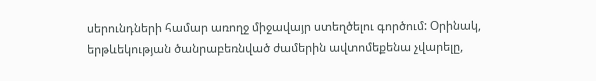սերունդների համար առողջ միջավայր ստեղծելու գործում: Օրինակ, երթևեկության ծանրաբեռնված ժամերին ավտոմեքենա չվարելը,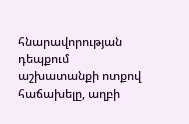հնարավորության դեպքում աշխատանքի ոտքով հաճախելը, աղբի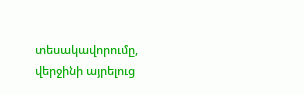տեսակավորումը, վերջինի այրելուց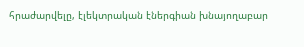հրաժարվելը, էլեկտրական էներգիան խնայողաբար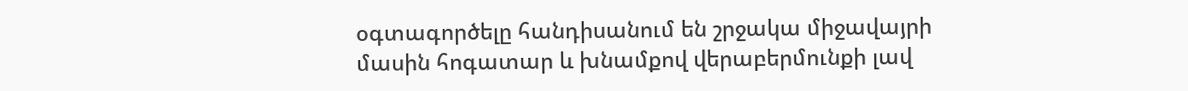օգտագործելը հանդիսանում են շրջակա միջավայրի մասին հոգատար և խնամքով վերաբերմունքի լավ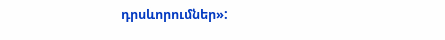դրսևորումներ»: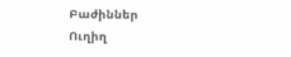Բաժիններ
Ուղիղ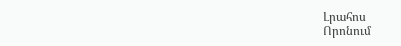Լրահոս
Որոնում